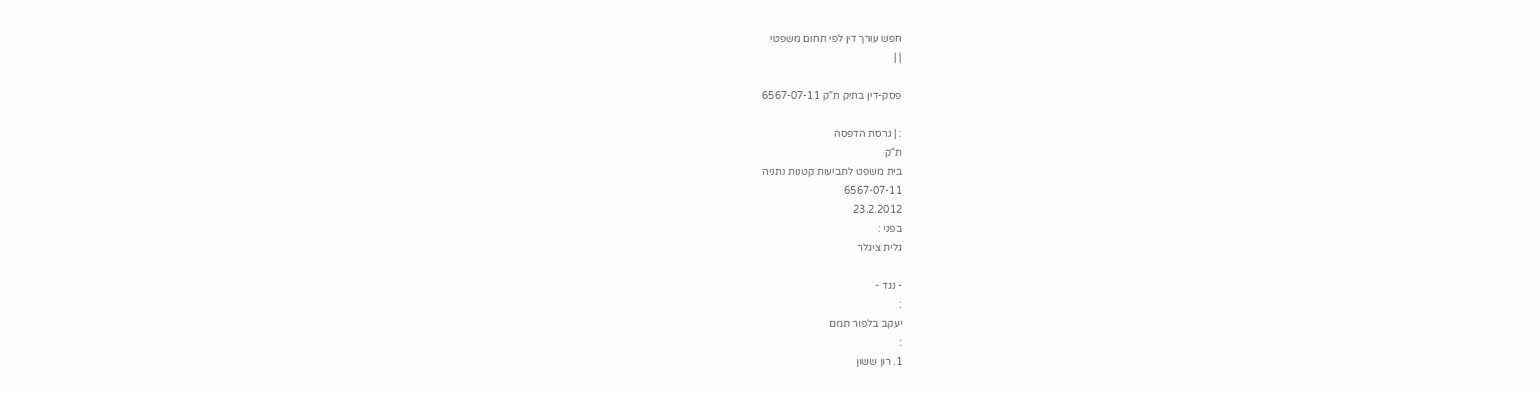חפש עורך דין לפי תחום משפטי
| |

פסק-דין בתיק ת"ק 6567-07-11

: | גרסת הדפסה
ת"ק
בית משפט לתביעות קטנות נתניה
6567-07-11
23.2.2012
בפני :
גלית ציגלר

- נגד -
:
יעקב בלפור תמם
:
1. רון ששון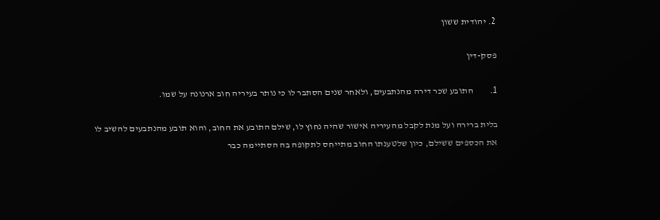2. יהודית ששון

פסק-דין

1.         התובע שכר דירה מהנתבעים, ולאחר שנים הסתבר לו כי נותר בעיריה חוב ארנונה על שמו.

בלית ברירה ועל מנת לקבל מהעיריה אישור שהיה נחוץ לו, שילם התובע את החוב, והוא תובע מהנתבעים להשיב לו את הכספים ששילם, כיון שלטענתו החוב מתייחס לתקופה בה הסתיימה כבר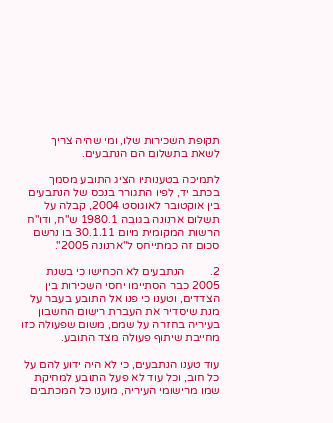תקופת השכירות שלו, ומי שהיה צריך לשאת בתשלום הם הנתבעים.

לתמיכה בטענותיו הציג התובע מסמך בכתב יד, לפיו התגורר בנכס של הנתבעים בין אוקטובר לאוגוסט 2004, קבלה על תשלום ארנונה בגובה 1980.1 ש"ח, ודו"ח הרשות המקומית מיום 30.1.11 בו נרשם סכום זה כמתייחס ל"ארנונה 2005".

2.         הנתבעים לא הכחישו כי בשנת 2005 כבר הסתיימו יחסי השכירות בין הצדדים, וטענו כי פנו אל התובע בעבר על מנת שיסדיר את העברת רישום החשבון בעיריה בחזרה על שמם, משום שפעולה כזו מחייבת שיתוף פעולה מצד התובע.

עוד טענו הנתבעים, כי לא היה ידוע להם על כל חוב, וכל עוד לא פעל התובע למחיקת שמו מרישומי העיריה, מוענו כל המכתבים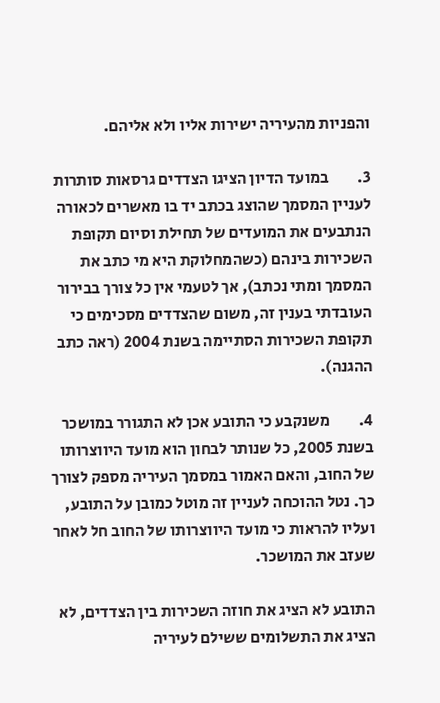והפניות מהעיריה ישירות אליו ולא אליהם.

3.         במועד הדיון הציגו הצדדים גרסאות סותרות לעניין המסמך שהוצג בכתב יד בו מאשרים לכאורה הנתבעים את המועדים של תחילת וסיום תקופת השכירות בינהם (כשהמחלוקת היא מי כתב את המסמך ומתי נכתב), אך לטעמי אין כל צורך בבירור העובדתי בענין זה, משום שהצדדים מסכימים כי תקופת השכירות הסתיימה בשנת 2004 (ראה כתב ההגנה).

4.         משנקבע כי התובע אכן לא התגורר במושכר בשנת 2005, כל שנותר לבחון הוא מועד היווצרותו של החוב, והאם האמור במסמך העיריה מספק לצורך כך. נטל ההוכחה לעניין זה מוטל כמובן על התובע, ועליו להראות כי מועד היווצרותו של החוב חל לאחר שעזב את המושכר.

התובע לא הציג את חוזה השכירות בין הצדדים, לא הציג את התשלומים ששילם לעיריה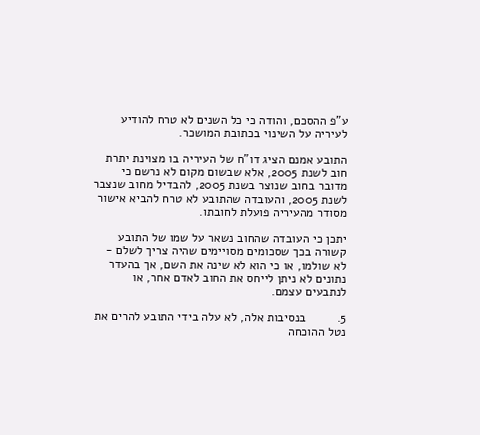ע"פ ההסכם, והודה כי כל השנים לא טרח להודיע לעיריה על השינוי בכתובת המושכר.

התובע אמנם הציג דו"ח של העיריה בו מצוינת יתרת חוב לשנת 2005, אלא שבשום מקום לא נרשם כי מדובר בחוב שנוצר בשנת 2005, להבדיל מחוב שנצבר לשנת 2005, והעובדה שהתובע לא טרח להביא אישור מסודר מהעיריה פועלת לחובתו.

יתכן כי העובדה שהחוב נשאר על שמו של התובע קשורה בכך שסכומים מסויימים שהיה צריך לשלם - לא שולמו, או כי הוא לא שינה את השם, אך בהעדר נתונים לא ניתן לייחס את החוב לאדם אחר, או לנתבעים עצמם.

5.         בנסיבות אלה, לא עלה בידי התובע להרים את נטל ההוכחה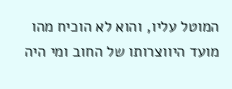המוטל עליו, והוא לא הוכיח מהו מועד היווצרותו של החוב ומי היה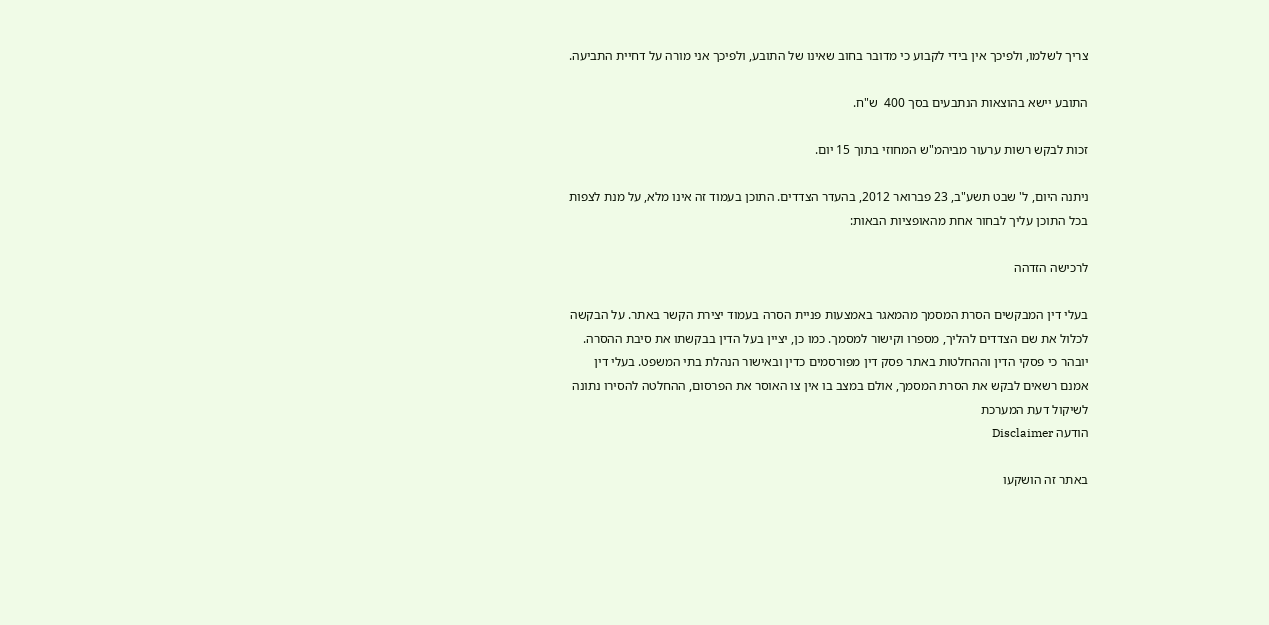צריך לשלמו, ולפיכך אין בידי לקבוע כי מדובר בחוב שאינו של התובע, ולפיכך אני מורה על דחיית התביעה.

התובע יישא בהוצאות הנתבעים בסך 400  ש"ח.

זכות לבקש רשות ערעור מביהמ"ש המחוזי בתוך 15 יום.

ניתנה היום, ל' שבט תשע"ב, 23 פברואר 2012, בהעדר הצדדים. התוכן בעמוד זה אינו מלא, על מנת לצפות בכל התוכן עליך לבחור אחת מהאופציות הבאות:

לרכישה הזדהה

בעלי דין המבקשים הסרת המסמך מהמאגר באמצעות פניית הסרה בעמוד יצירת הקשר באתר. על הבקשה לכלול את שם הצדדים להליך, מספרו וקישור למסמך. כמו כן, יציין בעל הדין בבקשתו את סיבת ההסרה. יובהר כי פסקי הדין וההחלטות באתר פסק דין מפורסמים כדין ובאישור הנהלת בתי המשפט. בעלי דין אמנם רשאים לבקש את הסרת המסמך, אולם במצב בו אין צו האוסר את הפרסום, ההחלטה להסירו נתונה לשיקול דעת המערכת
הודעה Disclaimer

באתר זה הושקעו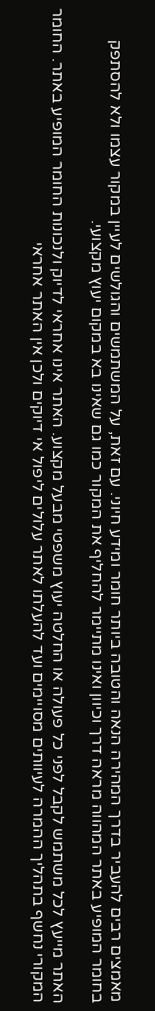מאמצים רבים להעביר בדרך המהירה הנאה והטובה ביותר חומר ומידע חיוני. עם זאת, על המשתמשים והגולשים לעיין במקור עצמו ולא להסתפק בחומר המופיע באתר המהווה מראה דרך וכיוון ואינו מתיימר להחליף את המקור כמו גם שאינו בא במקום יעוץ מקצועי.

האתר מייעץ לכל משתמש לקבל לפני כל פעולה או החלטה יעוץ משפטי מבעל מקצוע. האתר אינו אחראי לדיוק ולנכונות החומר המופיע באתר. החומר המקורי נחשף בתהליך ההמרה לעיוותים מסויימים ועד להעלתו לאתר עלולים ליפול אי דיוקים ולכן אין האתר אחראי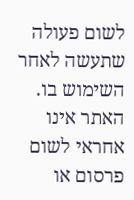לשום פעולה שתעשה לאחר השימוש בו. האתר אינו אחראי לשום פרסום או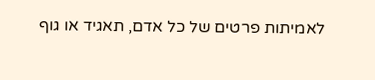לאמיתות פרטים של כל אדם, תאגיד או גוף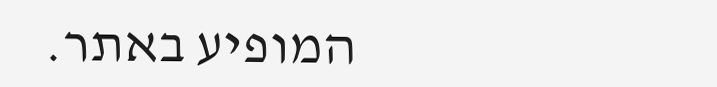המופיע באתר.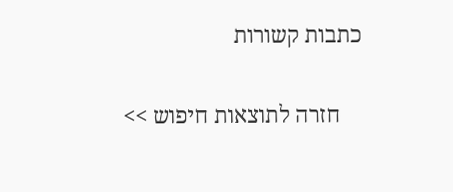כתבות קשורות

    חזרה לתוצאות חיפוש >>